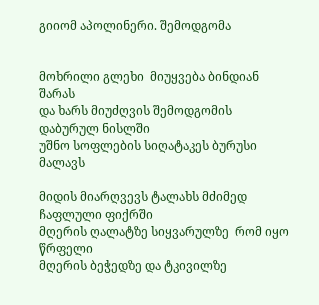გიიომ აპოლინერი. შემოდგომა


მოხრილი გლეხი  მიუყვება ბინდიან შარას
და ხარს მიუძღვის შემოდგომის დაბურულ ნისლში
უშნო სოფლების სიღატაკეს ბურუსი მალავს

მიდის მიარღვევს ტალახს მძიმედ ჩაფლული ფიქრში
მღერის ღალატზე სიყვარულზე  რომ იყო წრფელი
მღერის ბეჭედზე და ტკივილზე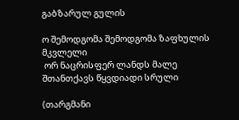გაბზარულ გულის

ო შემოდგომა შემოდგომა ზაფხულის მკვლელი
 ორ ნაცრისფერ ლანდს მალე შთანთქავს წყვდიადი სრული

(თარგმანი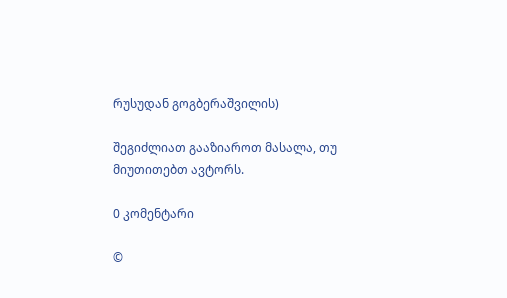რუსუდან გოგბერაშვილის)

შეგიძლიათ გააზიაროთ მასალა, თუ მიუთითებთ ავტორს.

0 კომენტარი

©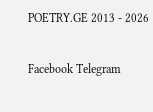POETRY.GE 2013 - 2026

Facebook Telegram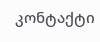კონტაქტი